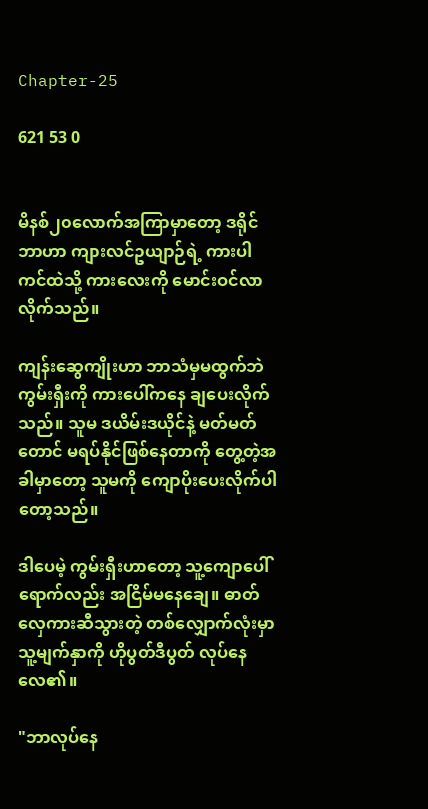Chapter-25

621 53 0


မိနစ်၂၀လောက်အကြာမှာတော့ ဒရိုင်ဘာဟာ ကျားလင်ဥယျာဉ်ရဲ့ ကားပါကင်ထဲသို့ ကားလေးကို မောင်းဝင်လာလိုက်သည်။

ကျန်းဆွေကျိုးဟာ ဘာသံမှမထွက်ဘဲ ကွမ်းရှီးကို ကားပေါ်ကနေ ချပေးလိုက်သည်။ သူမ ဒယိမ်းဒယိုင်နဲ့ မတ်မတ်တောင် မရပ်နိုင်ဖြစ်နေတာကို တွေ့တဲ့အခါမှာတော့ သူမကို ကျောပိုးပေးလိုက်ပါတော့သည်။

ဒါပေမဲ့ ကွမ်းရှီးဟာတော့ သူ့ကျောပေါ်ရောက်လည်း အငြိမ်မနေချေ။ ဓာတ်လှေကားဆီသွားတဲ့ တစ်လျှောက်လုံးမှာ သူ့မျက်နှာကို ဟိုပွတ်ဒီပွတ် လုပ်နေလေ၏။

"ဘာလုပ်နေ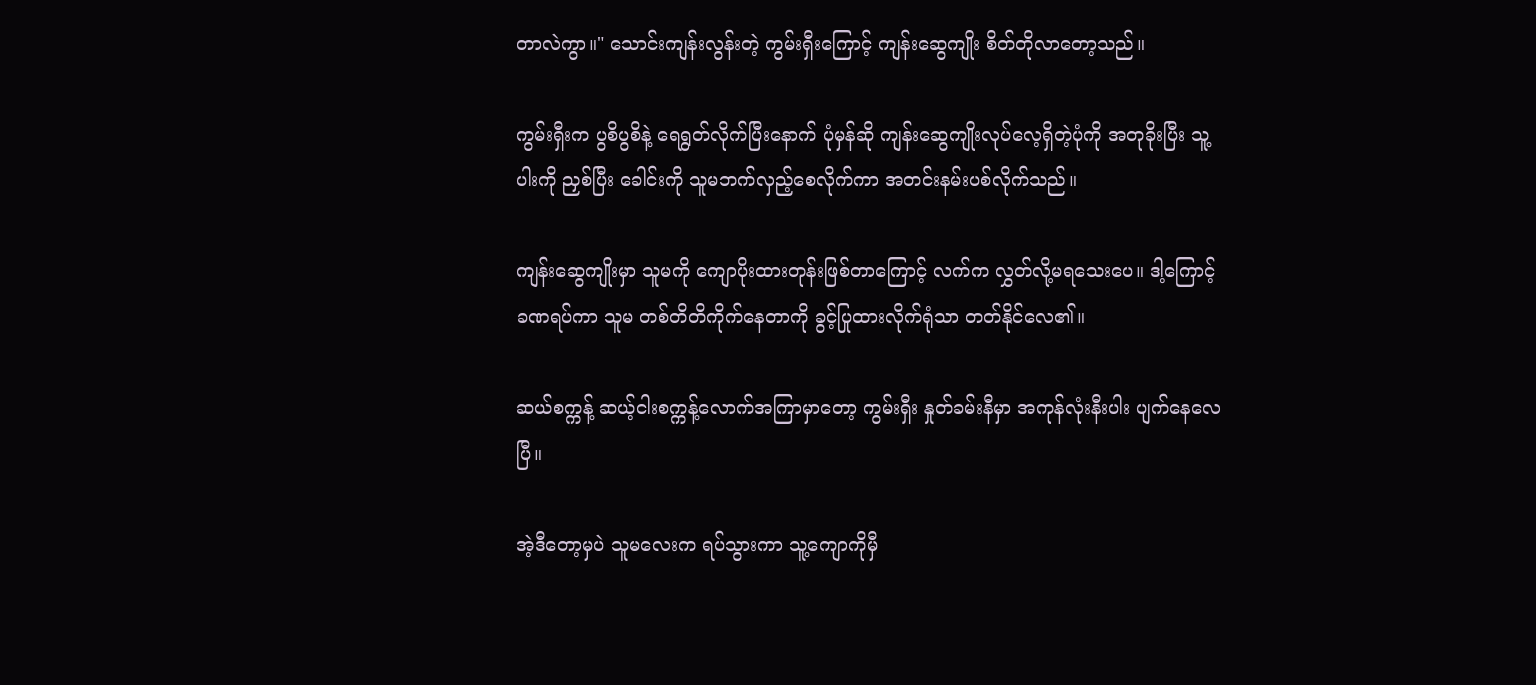တာလဲကွာ။" သောင်းကျန်းလွန်းတဲ့ ကွမ်းရှီးကြောင့် ကျန်းဆွေကျိုး စိတ်တိုလာတော့သည်။

ကွမ်းရှီးက ပွစိပွစိနဲ့ ရေရွတ်လိုက်ပြီးနောက် ပုံမှန်ဆို ကျန်းဆွေကျိုးလုပ်လေ့ရှိတဲ့ပုံကို အတုခိုးပြီး သူ့ပါးကို ညှစ်ပြီး ခေါင်းကို သူမဘက်လှည့်စေလိုက်ကာ အတင်းနမ်းပစ်လိုက်သည်။

ကျန်းဆွေကျိုးမှာ သူမကို ကျောပိုးထားတုန်းဖြစ်တာကြောင့် လက်က လွှတ်လို့မရသေးပေ။ ဒါ့ကြောင့် ခဏရပ်ကာ သူမ တစ်တိတိကိုက်နေတာကို ခွင့်ပြုထားလိုက်ရုံသာ တတ်နိုင်လေ၏။

ဆယ်စက္ကန့် ဆယ့်ငါးစက္ကန့်လောက်အကြာမှာတော့ ကွမ်းရှီး နှုတ်ခမ်းနီမှာ အကုန်လုံးနီးပါး ပျက်နေလေပြီ။

အဲ့ဒီတော့မှပဲ သူမလေးက ရပ်သွားကာ သူ့ကျောကိုမှီ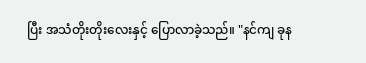ပြီး အသံတိုးတိုးလေးနှင့် ပြောလာခဲ့သည်။ "နင်ကျ ခုန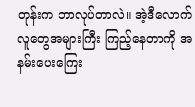တုန်းက ဘာလုပ်တာလဲ။ အဲ့ဒီလောက်လူတွေအများကြီး ကြည့်နေတာကို အနမ်းပေးကြေး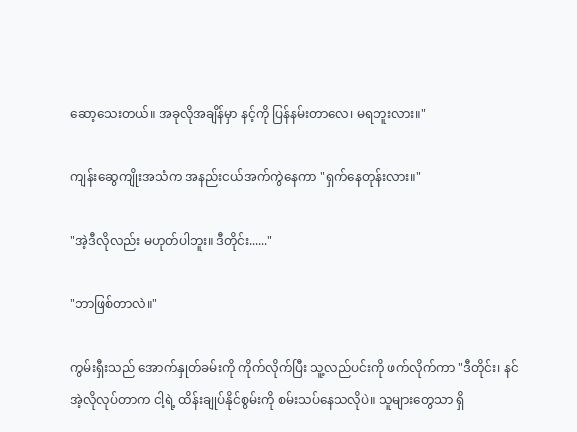ဆော့သေးတယ်။ အခုလိုအချိန်မှာ နင့်ကို ပြန်နမ်းတာလေ၊ မရဘူးလား။"

ကျန်းဆွေကျိုးအသံက အနည်းငယ်အက်ကွဲနေကာ "ရှက်နေတုန်းလား။"

"အဲ့ဒီလိုလည်း မဟုတ်ပါဘူး။ ဒီတိုင်း......"

"ဘာဖြစ်တာလဲ။"

ကွမ်းရှီးသည် အောက်နှုတ်ခမ်းကို ကိုက်လိုက်ပြီး သူ့လည်ပင်းကို ဖက်လိုက်ကာ "ဒီတိုင်း၊ နင် အဲ့လိုလုပ်တာက ငါ့ရဲ့ ထိန်းချုပ်နိုင်စွမ်းကို စမ်းသပ်နေသလိုပဲ။ သူများတွေသာ ရှိ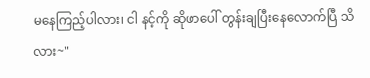မနေကြည့်ပါလား၊ ငါ နင့်ကို ဆိုဖာပေါ် တွန်းချပြီးနေလောက်ပြီ သိလား~"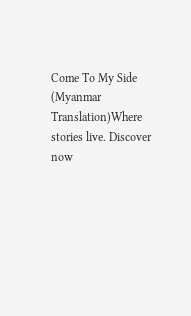Come To My Side (Myanmar Translation)Where stories live. Discover now